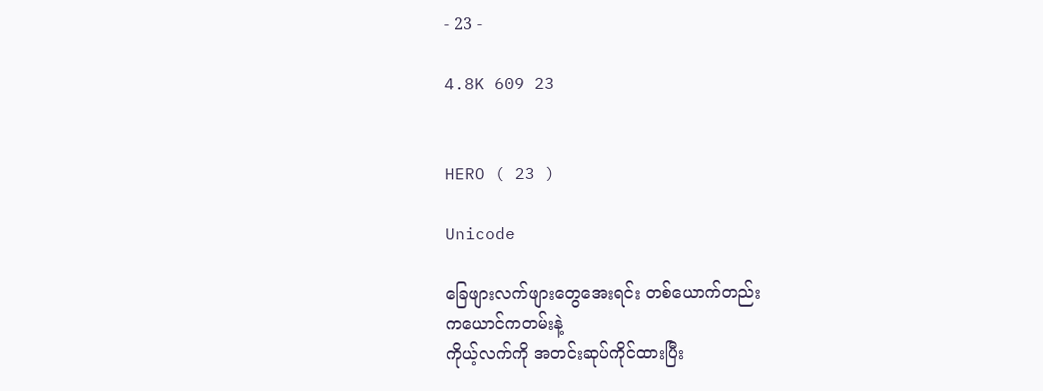- 23 -

4.8K 609 23


HERO ( 23 )

Unicode

ခြေဖျားလက်ဖျားတွေအေးရင်း တစ်ယောက်တည်း
ကယောင်ကတမ်းနဲ့
ကိုယ့်လက်ကို အတင်းဆုပ်ကိုင်ထားပြီး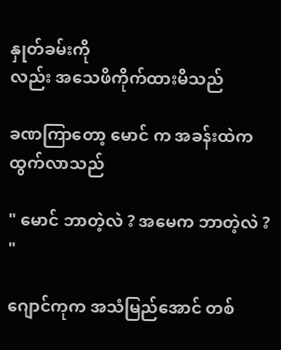နှုတ်ခမ်းကို
လည်း အသေဖိကိုက်ထားမိသည်

ခဏကြာတော့ မောင် က အခန်းထဲကထွက်လာသည်

" မောင် ဘာတဲ့လဲ ? အမေက ဘာတဲ့လဲ ? "

ဂျောင်ကုက အသံမြည်အောင် တစ်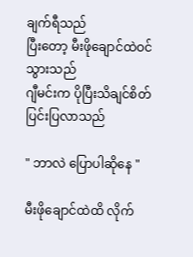ချက်ရီသည်
ပြီးတော့ မီးဖိုချောင်ထဲဝင်သွားသည်
ဂျီမင်းက ပိုပြီးသိချင်စိတ်ပြင်းပြလာသည်

" ဘာလဲ ပြောပါဆိုနေ "

မီးဖိုချောင်ထဲထိ လိုက်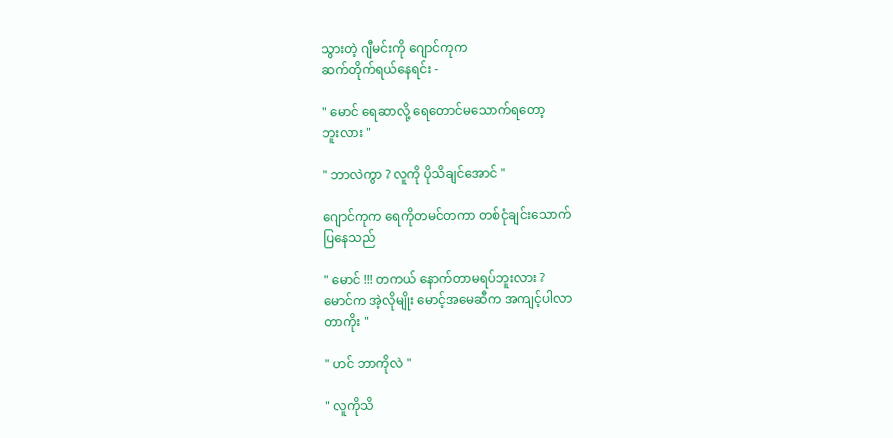သွားတဲ့ ဂျီမင်းကို ဂျောင်ကုက
ဆက်တိုက်ရယ်နေရင်း -

" မောင် ရေဆာလို့ ရေတောင်မသောက်ရတော့
ဘူးလား "

" ဘာလဲကွာ ? လူကို ပိုသိချင်အောင် "

ဂျောင်ကုက ရေကိုတမင်တကာ တစ်ငုံချင်းသောက်
ပြနေသည်

" မောင် !!! တကယ် နောက်တာမရပ်ဘူးလား ?
မောင်က အဲ့လိုမျိုး မောင့်အမေဆီက အကျင့်ပါလာ
တာကိုး "

" ဟင် ဘာကိုလဲ "

" လူကိုသိ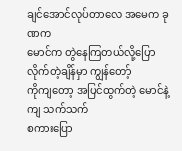ချင်အောင်လုပ်တာလေ အမေက ခုဏက
မောင်က တွဲနေကြတယ်လို့ပြောလိုက်တဲ့ချိန်မှာ ကျွန်တော့်
ကိုကျတော့ အပြင်ထွက်တဲ့ မောင်နဲ့ကျ သက်သက်
စကားပြော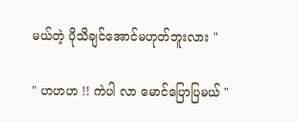မယ်တဲ့ ပိုသိချင်အောင်မဟုတ်ဘူးလား "

" ဟဟဟ !! ကဲပါ လာ မောင်ပြောပြမယ် "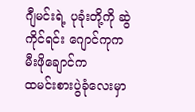ဂျီမင်းရဲ့ ပုခုံးတို့ကို ဆွဲကိုင်ရင်း ဂျောင်ကုက မီးဖိုချောင်က
ထမင်းစားပွဲခုံလေးမှာ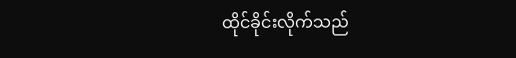ထိုင်ခိုင်းလိုက်သည်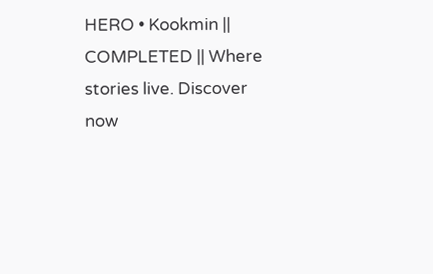HERO • Kookmin || COMPLETED || Where stories live. Discover now